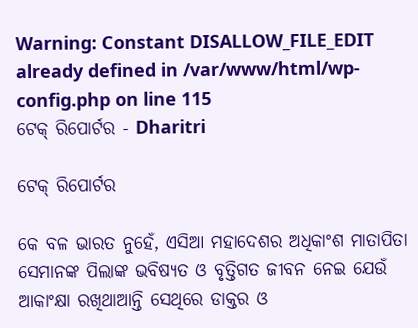Warning: Constant DISALLOW_FILE_EDIT already defined in /var/www/html/wp-config.php on line 115
ଟେକ୍‌ ରିପୋର୍ଟର - Dharitri

ଟେକ୍‌ ରିପୋର୍ଟର

କେ ବଳ ଭାରତ ନୁହେଁ, ଏସିଆ ମହାଦେଶର ଅଧିକାଂଶ ମାତାପିତା ସେମାନଙ୍କ ପିଲାଙ୍କ ଭବିଷ୍ୟତ ଓ ବୃତ୍ତିଗତ ଜୀବନ ନେଇ ଯେଉଁ ଆକାଂକ୍ଷା ରଖିଥାଆନ୍ତି ସେଥିରେ ଡାକ୍ତର ଓ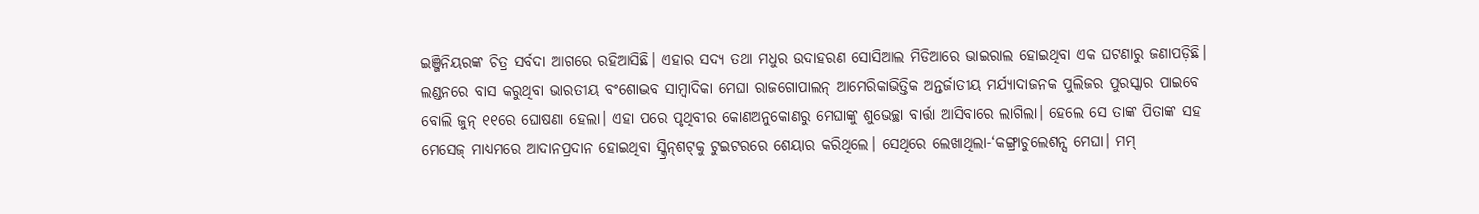ଇଞ୍ଜିନିୟରଙ୍କ ଚିତ୍ର ସର୍ବଦା ଆଗରେ ରହିଆସିଛି। ଏହାର ସଦ୍ୟ ତଥା ମଧୁର ଉଦାହରଣ ସୋସିଆଲ ମିଡିଆରେ ଭାଇରାଲ ହୋଇଥିବା ଏକ ଘଟଣାରୁ ଜଣାପଡ଼ିଛି। ଲଣ୍ଡନରେ ବାସ କରୁଥିବା ଭାରତୀୟ ବଂଶୋଦ୍ଭବ ସାମ୍ବାଦିକା ମେଘା ରାଜଗୋପାଲନ୍‌ ଆମେରିକାଭିତ୍ତିକ ଅନ୍ତର୍ଜାତୀୟ ମର୍ଯ୍ୟାଦାଜନକ ପୁଲିଜର ପୁରସ୍କାର ପାଇବେ ବୋଲି ଜୁନ୍‌ ୧୧ରେ ଘୋଷଣା ହେଲା। ଏହା ପରେ ପୃଥିବୀର କୋଣଅନୁକୋଣରୁ ମେଘାଙ୍କୁ ଶୁଭେଚ୍ଛା ବାର୍ତ୍ତା ଆସିବାରେ ଲାଗିଲା। ହେଲେ ସେ ତାଙ୍କ ପିତାଙ୍କ ସହ ମେସେଜ୍‌ ମାଧ୍ୟମରେ ଆଦାନପ୍ରଦାନ ହୋଇଥିବା ସ୍କ୍ରିନ୍‌ଶଟ୍‌କୁ ଟୁଇଟରରେ ଶେୟାର କରିଥିଲେ। ସେଥିରେ ଲେଖାଥିଲା-‘କଙ୍ଗ୍ରାଚୁଲେଶନ୍ସ ମେଘା। ମମ୍‌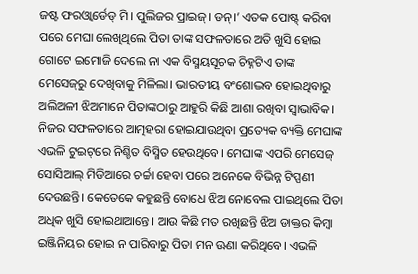ଜଷ୍ଟ ଫରଓ୍ବାର୍ଡେଡ୍‌ ମି। ପୁଲିଜର ପ୍ରାଇଜ୍‌। ଡନ୍‌।’ ଏତକ ପୋଷ୍ଟ୍‌ କରିବା ପରେ ମେଘା ଲେଖିଥିଲେ ପିତା ତାଙ୍କ ସଫଳତାରେ ଅତି ଖୁସି ହୋଇ ଗୋଟେ ଇମୋଜି ଦେଲେ ନା ଏକ ବିସ୍ମୟସୂଚକ ଚିହ୍ନଟିଏ ତାଙ୍କ ମେସେଜ୍‌ରୁ ଦେଖିବାକୁ ମିଳିଲା। ଭାରତୀୟ ବଂଶୋଦ୍ଭବ ହୋଇଥିବାରୁ ଅଲିଅଳୀ ଝିଅମାନେ ପିତାଙ୍କଠାରୁ ଆହୁରି କିଛି ଆଶା ରଖିବା ସ୍ବାଭାବିକ। ନିଜର ସଫଳତାରେ ଆତ୍ମହରା ହୋଇଯାଉଥିବା ପ୍ରତ୍ୟେକ ବ୍ୟକ୍ତି ମେଘାଙ୍କ ଏଭଳି ଟୁଇଟ୍‌ରେ ନିଶ୍ଚିତ ବିସ୍ମିତ ହେଉଥିବେ। ମେଘାଙ୍କ ଏପରି ମେସେଜ୍‌ ସୋସିଆଲ୍‌ ମିଡିଆରେ ଚର୍ଚ୍ଚା ହେବା ପରେ ଅନେକେ ବିଭିନ୍ନ ଟିପ୍ପଣୀ ଦେଉଛନ୍ତି। କେତେକେ କହୁଛନ୍ତି ବୋଧେ ଝିଅ ନୋବେଲ ପାଇଥିଲେ ପିତା ଅଧିକ ଖୁସି ହୋଇଥାଆନ୍ତେ। ଆଉ କିଛି ମତ ରଖିଛନ୍ତି ଝିଅ ଡାକ୍ତର କିମ୍ବା ଇଞ୍ଜିନିୟର ହୋଇ ନ ପାରିବାରୁ ପିତା ମନ ଊଣା କରିଥିବେ। ଏଭଳି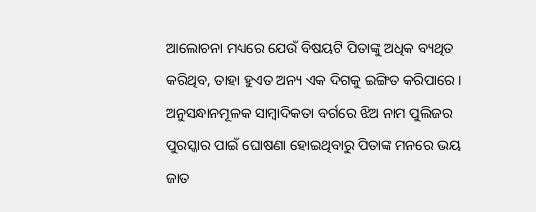ଆଲୋଚନା ମଧ୍ୟରେ ଯେଉଁ ବିଷୟଟି ପିତାଙ୍କୁ ଅଧିକ ବ୍ୟଥିତ କରିଥିବ, ତାହା ହୁଏତ ଅନ୍ୟ ଏକ ଦିଗକୁ ଇଙ୍ଗିତ କରିପାରେ। ଅନୁସନ୍ଧାନମୂଳକ ସାମ୍ବାଦିକତା ବର୍ଗରେ ଝିଅ ନାମ ପୁଲିଜର ପୁରସ୍କାର ପାଇଁ ଘୋଷଣା ହୋଇଥିବାରୁ ପିତାଙ୍କ ମନରେ ଭୟ ଜାତ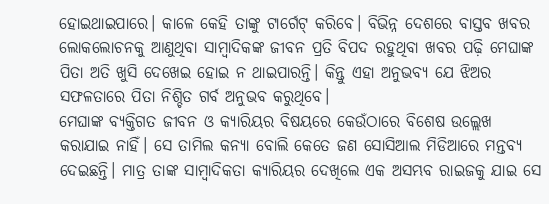ହୋଇଥାଇପାରେ। କାଳେ କେହି ତାଙ୍କୁ ଟାର୍ଗେଟ୍‌ କରିବେ। ବିଭିନ୍ନ ଦେଶରେ ବାସ୍ତବ ଖବର ଲୋକଲୋଚନକୁ ଆଣୁଥିବା ସାମ୍ବାଦିକଙ୍କ ଜୀବନ ପ୍ରତି ବିପଦ ରହୁଥିବା ଖବର ପଢ଼ି ମେଘାଙ୍କ ପିତା ଅତି ଖୁସି ଦେଖେଇ ହୋଇ ନ ଥାଇପାରନ୍ତି। କିନ୍ତୁ ଏହା ଅନୁଭବ୍ୟ ଯେ ଝିଅର ସଫଳତାରେ ପିତା ନିଶ୍ଚିତ ଗର୍ବ ଅନୁଭବ କରୁଥିବେ।
ମେଘାଙ୍କ ବ୍ୟକ୍ତିଗତ ଜୀବନ ଓ କ୍ୟାରିୟର ବିଷୟରେ କେଉଁଠାରେ ବିଶେଷ ଉଲ୍ଲେଖ କରାଯାଇ ନାହିଁ। ସେ ତାମିଲ କନ୍ୟା ବୋଲି କେତେ ଜଣ ସୋସିଆଲ ମିଡିଆରେ ମନ୍ତବ୍ୟ ଦେଇଛନ୍ତି। ମାତ୍ର ତାଙ୍କ ସାମ୍ବାଦିକତା କ୍ୟାରିୟର ଦେଖିଲେ ଏକ ଅସମ୍ଭବ ରାଇଜକୁ ଯାଇ ସେ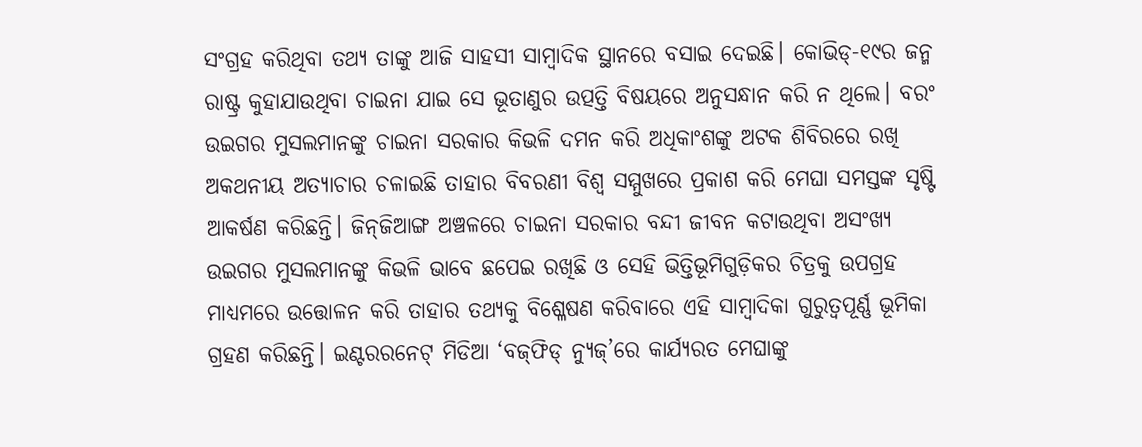ସଂଗ୍ରହ କରିଥିବା ତଥ୍ୟ ତାଙ୍କୁ ଆଜି ସାହସୀ ସାମ୍ବାଦିକ ସ୍ଥାନରେ ବସାଇ ଦେଇଛି। କୋଭିଡ୍‌-୧୯ର ଜନ୍ମ ରାଷ୍ଟ୍ର କୁହାଯାଉଥିବା ଚାଇନା ଯାଇ ସେ ଭୂତାଣୁର ଉତ୍ପତ୍ତି ବିଷୟରେ ଅନୁସନ୍ଧାନ କରି ନ ଥିଲେ। ବରଂ ଉଇଗର ମୁସଲମାନଙ୍କୁ ଚାଇନା ସରକାର କିଭଳି ଦମନ କରି ଅଧିକାଂଶଙ୍କୁ ଅଟକ ଶିବିରରେ ରଖି ଅକଥନୀୟ ଅତ୍ୟାଚାର ଚଳାଇଛି ତାହାର ବିବରଣୀ ବିଶ୍ୱ ସମ୍ମୁଖରେ ପ୍ରକାଶ କରି ମେଘା ସମସ୍ତଙ୍କ ସୃଷ୍ଟି ଆକର୍ଷଣ କରିଛନ୍ତି। ଜିନ୍‌ଜିଆଙ୍ଗ ଅଞ୍ଚଳରେ ଚାଇନା ସରକାର ବନ୍ଦୀ ଜୀବନ କଟାଉଥିବା ଅସଂଖ୍ୟ ଉଇଗର ମୁସଲମାନଙ୍କୁ କିଭଳି ଭାବେ ଛପେଇ ରଖିଛି ଓ ସେହି ଭିତ୍ତିଭୂମିଗୁଡ଼ିକର ଚିତ୍ରକୁ ଉପଗ୍ରହ ମାଧ୍ୟମରେ ଉତ୍ତୋଳନ କରି ତାହାର ତଥ୍ୟକୁ ବିଶ୍ଳେଷଣ କରିବାରେ ଏହି ସାମ୍ବାଦିକା ଗୁରୁତ୍ୱପୂର୍ଣ୍ଣ ଭୂମିକା ଗ୍ରହଣ କରିଛନ୍ତି। ଇଣ୍ଟରରନେଟ୍‌ ମିଡିଆ ‘ବଜ୍‌ଫିଡ୍‌ ନ୍ୟୁଜ୍‌’ରେ କାର୍ଯ୍ୟରତ ମେଘାଙ୍କୁ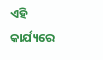ଏହି କାର୍ଯ୍ୟରେ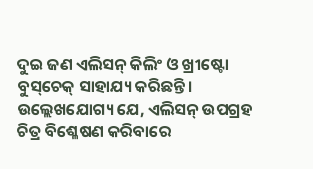ଦୁଇ ଜଣ ଏଲିସନ୍‌ କିଲିଂ ଓ ଖ୍ରୀଷ୍ଟୋ ବୁସ୍‌ଚେକ୍‌ ସାହାଯ୍ୟ କରିଛନ୍ତି। ଉଲ୍ଲେଖଯୋଗ୍ୟ ଯେ, ଏଲିସନ୍‌ ଉପଗ୍ରହ ଚିତ୍ର ବିଶ୍ଳେଷଣ କରିବାରେ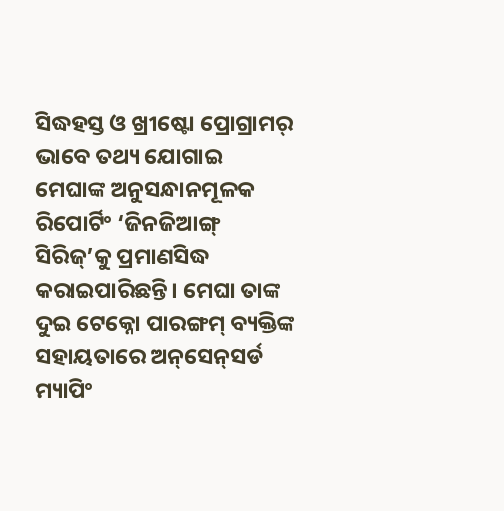ସିଦ୍ଧହସ୍ତ ଓ ଖ୍ରୀଷ୍ଟୋ ପ୍ରୋଗ୍ରାମର୍‌ ଭାବେ ତଥ୍ୟ ଯୋଗାଇ ମେଘାଙ୍କ ଅନୁସନ୍ଧାନମୂଳକ ରିପୋର୍ଟିଂ ‘ଜିନଜିଆଙ୍ଗ୍‌ ସିରିଜ୍‌’କୁ ପ୍ରମାଣସିଦ୍ଧ କରାଇପାରିଛନ୍ତି। ମେଘା ତାଙ୍କ ଦୁଇ ଟେକ୍ନୋ ପାରଙ୍ଗମ୍‌ ବ୍ୟକ୍ତିଙ୍କ ସହାୟତାରେ ଅନ୍‌ସେନ୍‌ସର୍ଡ ମ୍ୟାପିଂ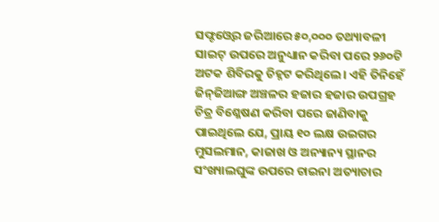ସଫ୍ଟଓ୍ବେର ଜରିଆରେ ୫୦,୦୦୦ ତଥ୍ୟାବଳୀ ସାଇଟ୍‌ ଉପରେ ଅନୁଧ୍ୟାନ କରିବା ପରେ ୨୬୦ଟି ଅଟକ ଶିବିରକୁ ଚିହ୍ନଟ କରିଥିଲେ। ଏହି ତିନିହେଁ ଜିନ୍‌ଜିଆଙ୍ଗ ଅଞ୍ଚଳର ହଜାର ହଜାର ଉପଗ୍ରହ ଚିତ୍ର ବିଶ୍ଳେଷଣ କରିବା ପରେ ଜାଣିବାକୁ ପାଇଥିଲେ ଯେ, ପ୍ରାୟ ୧୦ ଲକ୍ଷ ଉଇଗର ମୁସଲମାନ, କାଜାଖ ଓ ଅନ୍ୟାନ୍ୟ ସ୍ଥାନର ସଂଖ୍ୟାଲଘୁଙ୍କ ଉପରେ ଚାଇନା ଅତ୍ୟାଚାର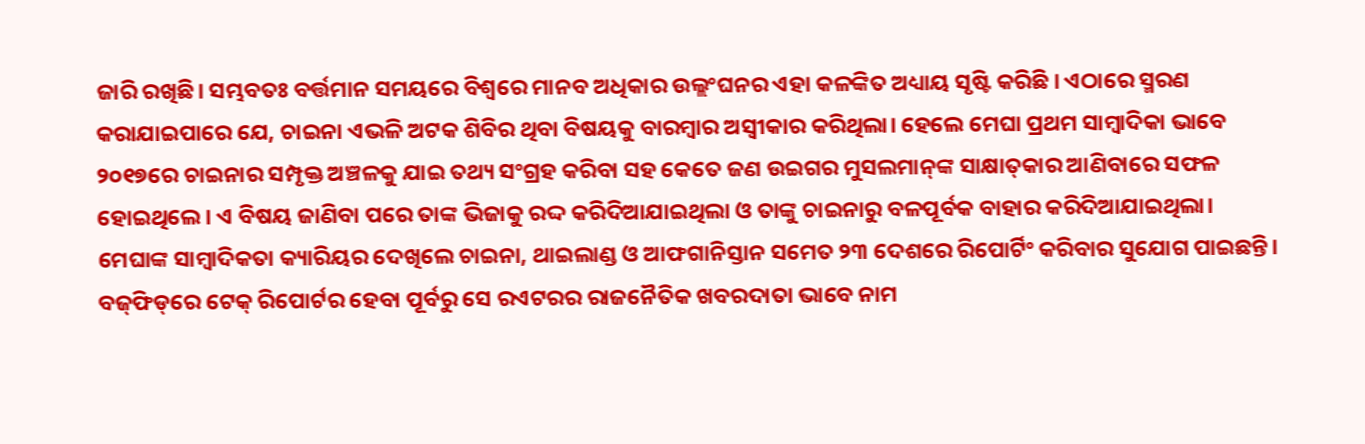ଜାରି ରଖିଛି। ସମ୍ଭବତଃ ବର୍ତ୍ତମାନ ସମୟରେ ବିଶ୍ୱରେ ମାନବ ଅଧିକାର ଉଲ୍ଲଂଘନର ଏହା କଳଙ୍କିତ ଅଧ୍ୟାୟ ସୃଷ୍ଟି କରିଛି । ଏଠାରେ ସ୍ମରଣ କରାଯାଇପାରେ ଯେ, ଚାଇନା ଏଭଳି ଅଟକ ଶିବିର ଥିବା ବିଷୟକୁ ବାରମ୍ବାର ଅସ୍ବୀକାର କରିଥିଲା। ହେଲେ ମେଘା ପ୍ରଥମ ସାମ୍ବାଦିକା ଭାବେ ୨୦୧୭ରେ ଚାଇନାର ସମ୍ପୃକ୍ତ ଅଞ୍ଚଳକୁ ଯାଇ ତଥ୍ୟ ସଂଗ୍ରହ କରିବା ସହ କେତେ ଜଣ ଉଇଗର ମୁସଲମାନ୍‌ଙ୍କ ସାକ୍ଷାତ୍‌କାର ଆଣିବାରେ ସଫଳ ହୋଇଥିଲେ। ଏ ବିଷୟ ଜାଣିବା ପରେ ତାଙ୍କ ଭିଜାକୁ ରଦ୍ଦ କରିଦିଆଯାଇଥିଲା ଓ ତାଙ୍କୁ ଚାଇନାରୁ ବଳପୂର୍ବକ ବାହାର କରିଦିଆଯାଇଥିଲା।
ମେଘାଙ୍କ ସାମ୍ବାଦିକତା କ୍ୟାରିୟର ଦେଖିଲେ ଚାଇନା, ଥାଇଲାଣ୍ଡ ଓ ଆଫଗାନିସ୍ତାନ ସମେତ ୨୩ ଦେଶରେ ରିପୋର୍ଟିଂ କରିବାର ସୁଯୋଗ ପାଇଛନ୍ତି। ବଜ୍‌ଫିଡ୍‌ରେ ଟେକ୍‌ ରିପୋର୍ଟର ହେବା ପୂର୍ବରୁ ସେ ରଏଟରର ରାଜନୈତିକ ଖବରଦାତା ଭାବେ ନାମ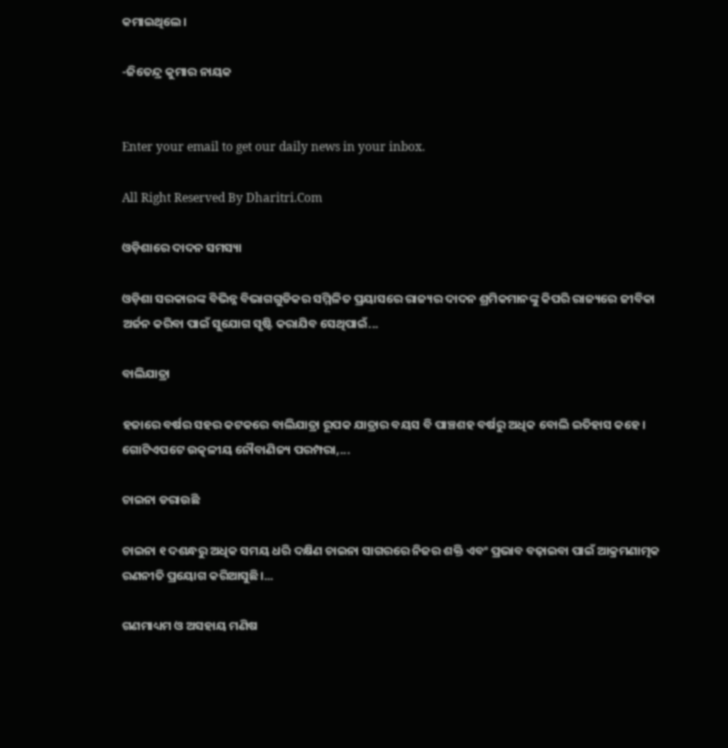କମାଇଥିଲେ।

-ଜିତେନ୍ଦ୍ର କୁମାର ନାୟକ


Enter your email to get our daily news in your inbox.

All Right Reserved By Dharitri.Com

ଓଡ଼ିଶାରେ ଦାଦନ ସମସ୍ୟା

ଓଡ଼ିଶା ସରକାରଙ୍କ ବିଭିନ୍ନ ବିଭାଗଗୁଡିକର ସମ୍ମିଳିତ ପ୍ରୟାସରେ ରାଜ୍ୟର ଦାଦନ ଶ୍ରମିକମାନଙ୍କୁ କିପରି ରାଜ୍ୟରେ ଜୀବିକା ଅର୍ଜନ କରିବା ପାଇଁ ସୁଯୋଗ ସୃଷ୍ଟି କରାଯିବ ସେଥିପାଇଁ...

ବାଲିଯାତ୍ରା

ହଜାରେ ବର୍ଷର ସହର କଟକରେ ବାଲିଯାତ୍ରା ରୂପକ ଯାତ୍ରାର ବୟସ ବି ପାଞ୍ଚଶହ ବର୍ଷରୁ ଅଧିକ ବୋଲି ଇତିହାସ କହେ। ଗୋଟିଏପଟେ ଉତ୍କଳୀୟ ନୌବାଣିଜ୍ୟ ପରମ୍ପରା,...

ଚାଇନା ଡରାଉଛି

ଚାଇନା ୧ ଦଶନ୍ଧରୁ ଅଧିକ ସମୟ ଧରି ଦକ୍ଷିଣ ଚାଇନା ସାଗରରେ ନିଜର ଶକ୍ତି ଏବଂ ପ୍ରଭାବ ବଢ଼ାଇବା ପାଇଁ ଆକ୍ରମଣାତ୍ମକ ରଣନୀତି ପ୍ରୟୋଗ କରିଆସୁଛି।...

ଗଣମାଧ୍ୟମ ଓ ଅସହାୟ ମଣିଷ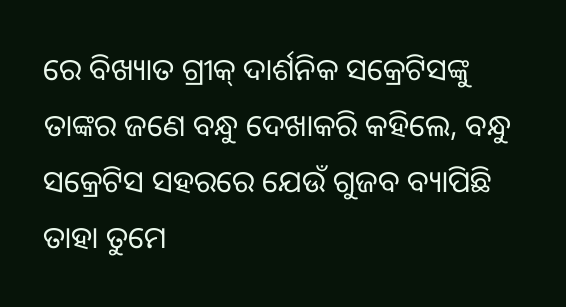ରେ ବିଖ୍ୟାତ ଗ୍ରୀକ୍‌ ଦାର୍ଶନିକ ସକ୍ରେଟିସଙ୍କୁ ତାଙ୍କର ଜଣେ ବନ୍ଧୁ ଦେଖାକରି କହିଲେ, ବନ୍ଧୁ ସକ୍ରେଟିସ ସହରରେ ଯେଉଁ ଗୁଜବ ବ୍ୟାପିଛି ତାହା ତୁମେ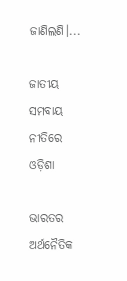ଜାଣିଲଣି।...

ଜାତୀୟ ସମବାୟ ନୀତିରେ ଓଡ଼ିଶା

ଭାରତର ଅର୍ଥନୈତିକ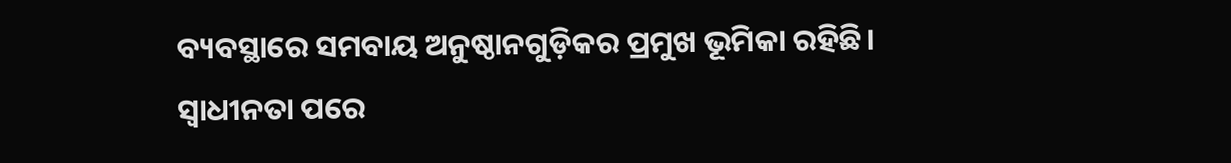ବ୍ୟବସ୍ଥାରେ ସମବାୟ ଅନୁଷ୍ଠାନଗୁଡ଼ିକର ପ୍ରମୁଖ ଭୂମିକା ରହିଛି। ସ୍ବାଧୀନତା ପରେ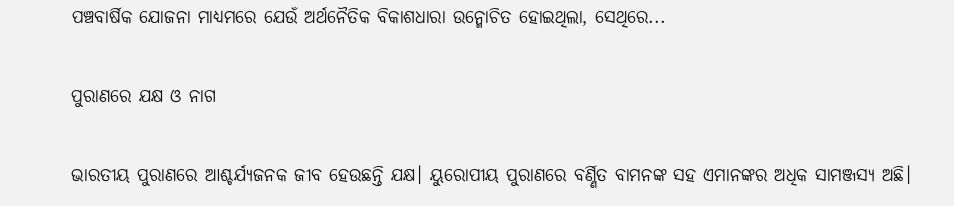ପଞ୍ଚବାର୍ଷିକ ଯୋଜନା ମାଧ୍ୟମରେ ଯେଉଁ ଅର୍ଥନୈତିକ ବିକାଶଧାରା ଉନ୍ମୋଚିତ ହୋଇଥିଲା, ସେଥିରେ...

ପୁରାଣରେ ଯକ୍ଷ ଓ ନାଗ

ଭାରତୀୟ ପୁରାଣରେ ଆଶ୍ଚର୍ଯ୍ୟଜନକ ଜୀବ ହେଉଛନ୍ତି ଯକ୍ଷ। ୟୁରୋପୀୟ ପୁରାଣରେ ବର୍ଣ୍ଣିତ ବାମନଙ୍କ ସହ ଏମାନଙ୍କର ଅଧିକ ସାମଞ୍ଜସ୍ୟ ଅଛି।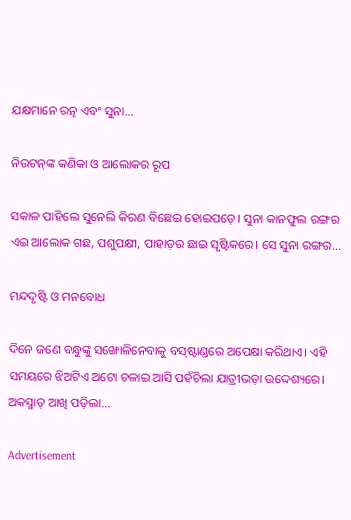ଯକ୍ଷମାନେ ରତ୍ନ ଏବଂ ସୁନା...

ନିଉଟନ୍‌ଙ୍କ କଣିକା ଓ ଆଲୋକର ରୂପ

ସକାଳ ପାହିଲେ ସୁନେଲି କିରଣ ବିଛେଇ ହୋଇପଡ଼େ। ସୁନା କାନଫୁଲ ରଙ୍ଗର ଏଇ ଆଲୋକ ଗଛ, ପଶୁପକ୍ଷୀ, ପାହାଡ଼ର ଛାଇ ସୃଷ୍ଟିକରେ। ସେ ସୁନା ରଙ୍ଗର...

ମନ୍ଦଦୃଷ୍ଟି ଓ ମନବୋଧ

ଦିନେ ଜଣେ ବନ୍ଧୁଙ୍କୁ ସଙ୍ଖୋଳିନେବାକୁ ବସ୍‌ଷ୍ଟାଣ୍ଡରେ ଅପେକ୍ଷା କରିଥାଏ। ଏହି ସମୟରେ ଝିଅଟିଏ ଅଟୋ ଚଳାଇ ଆସି ପହଁଚିଲା ଯାତ୍ରୀଭଡ଼ା ଉଦ୍ଦେଶ୍ୟରେ। ଅକସ୍ମାତ୍‌ ଆଖି ପଡ଼ିଲା...

Advertisement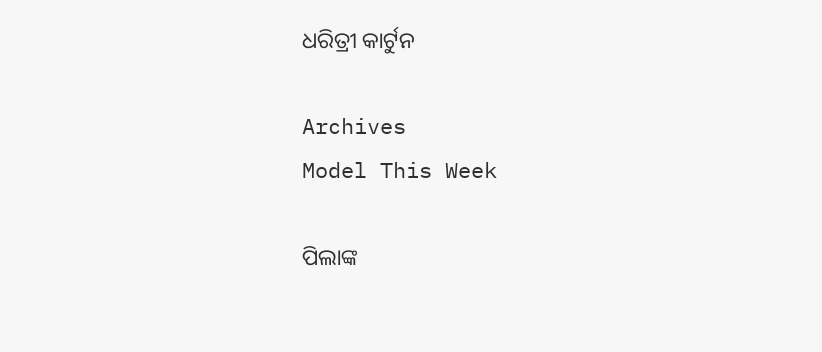ଧରିତ୍ରୀ କାର୍ଟୁନ

Archives
Model This Week

ପିଲାଙ୍କ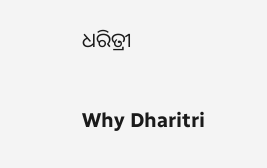ଧରିତ୍ରୀ

Why Dharitri